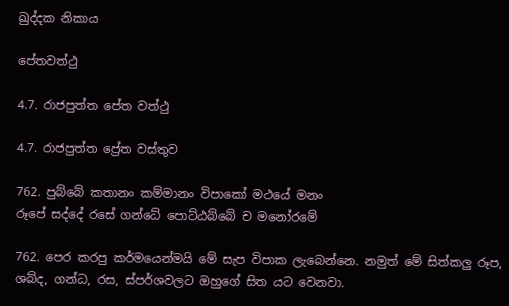ඛුද්දක නිකාය

පේතවත්ථු

4.7. රාජපුත්ත පේත වත්ථු

4.7. රාජපුත්ත ප්‍රේත වස්තුව

762. පුබ්බේ කතානං කම්මානං විපාකෝ මථයේ මනං
රූපේ සද්දේ රසේ ගන්ධේ පොට්ඨබ්බේ ච මනෝරමේ

762. පෙර කරපු කර්මයෙන්මයි මේ සැප විපාක ලැබෙන්නෙ. නමුත් මේ සිත්කලු රූප, ශබ්ද, ගන්ධ, රස, ස්පර්ශවලට ඔහුගේ සිත යට වෙනවා.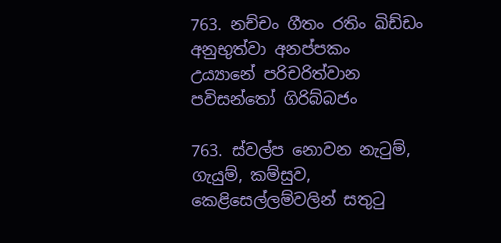763. නච්චං ගීතං රතිං ඛිඩ්ඩං අනුභුත්වා අනප්පකං
උය්‍යානේ පරිචරිත්වාන පවිසන්තෝ ගිරිබ්බජං

763. ස්වල්ප නොවන නැටුම්, ගැයුම්, කම්සුව, කෙළිසෙල්ලම්වලින් සතුටු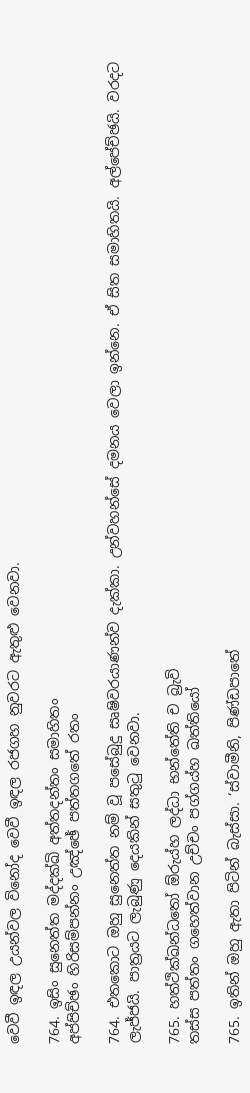වෙවී ඉඳල උයන්වල විනෝද වෙවී ඉඳල රජගහ නුවරට ඇතුළු වෙනවා.

764. ඉසිං සුනෙත්ත මද්දක්ඛි අත්තදන්තං සමාහිතං
අප්පිච්ඡං හිරිසම්පන්නං උඤ්ඡේ පත්තගතේ රතං

764. එතකොට ඔහු සුනෙත්ත නම් වූ පසේබුදු සෘෂිවරයාණන්ව දැක්කා. උන්වහන්සේ දමනය වෙලා ඉන්නෙ. ඒ සිත සමාහිතයි. අල්පේච්ඡයි. වරදට ලැජ්ජයි. පාත්‍රයට ලැබුණු දෙයකින් සතුටු වෙනවා.

765. හත්ථික්ඛන්ධතෝ ඕරුය්හ ලද්ධා භන්තේති ච බ්‍රැවි
තස්ස පත්තං ගහෙත්වාන උච්චං පග්ගය්හ ඛත්තියෝ

765. ඉතින් ඔහු ඇතා පිටින් බැස්සා. ‘ස්වාමීනි, පිණ්ඩපාතේ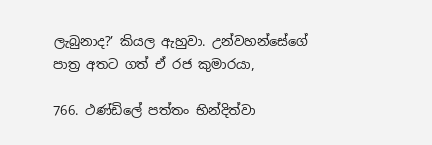ලැබුනාද?’ කියල ඇහුවා. උන්වහන්සේගේ පාත්‍ර අතට ගත් ඒ රජ කුමාරයා,

766. ථණ්ඩිලේ පත්තං භින්දිත්වා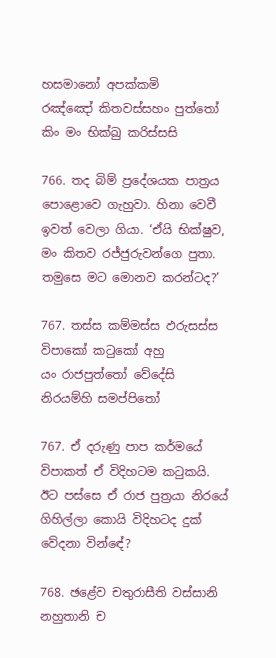හසමානෝ අපක්කමි
රඤ්ඤෝ කිතවස්සහං පුත්තෝ කිං මං භික්ඛු කරිස්සසි

766. තද බිම් ප්‍රදේශයක පාත්‍රය පොළොවෙ ගැහුවා. හිනා වෙවී ඉවත් වෙලා ගියා. ‘ඒයි භික්ෂුව, මං කිතව රජ්ජුරුවන්ගෙ පුතා. තමුසෙ මට මොනව කරන්ටද?’

767. තස්ස කම්මස්ස ඵරුසස්ස විපාකෝ කටුකෝ අහු
යං රාජපුත්තෝ වේදේසි නිරයම්හි සමප්පිතෝ

767. ඒ දරුණු පාප කර්මයේ විපාකත් ඒ විදිහටම කටුකයි. ඊට පස්සෙ ඒ රාජ පුත්‍රයා නිරයේ ගිහිල්ලා කොයි විදිහටද දුක් වේදනා වින්ඳේ?

768. ඡළේව චතුරාසීති වස්සානි නහුතානි ච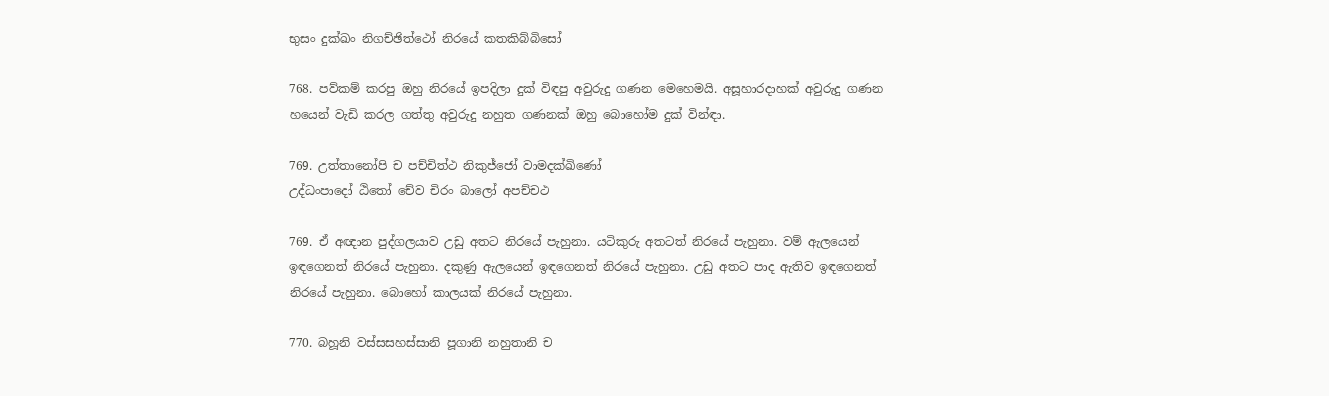භුසං දුක්ඛං නිගච්ඡිත්ථෝ නිරයේ කතකිබ්බිසෝ

768. පව්කම් කරපු ඔහු නිරයේ ඉපදිලා දුක් විඳපු අවුරුදු ගණන මෙහෙමයි. අසූහාරදාහක් අවුරුදු ගණන හයෙන් වැඩි කරල ගත්තු අවුරුදු නහුත ගණනක් ඔහු බොහෝම දුක් වින්ඳා.

769. උත්තානෝපි ච පච්චිත්ථ නිකුජ්ජෝ වාමදක්ඛිණෝ
උද්ධංපාදෝ ඨිතෝ චේව චිරං බාලෝ අපච්චථ

769. ඒ අඥාන පුද්ගලයාව උඩු අතට නිරයේ පැහුනා. යටිකුරු අතටත් නිරයේ පැහුනා. වම් ඇලයෙන් ඉඳගෙනත් නිරයේ පැහුනා. දකුණු ඇලයෙන් ඉඳගෙනත් නිරයේ පැහුනා. උඩු අතට පාද ඇතිව ඉඳගෙනත් නිරයේ පැහුනා. බොහෝ කාලයක් නිරයේ පැහුනා.

770. බහූනි වස්සසහස්සානි පූගානි නහුතානි ච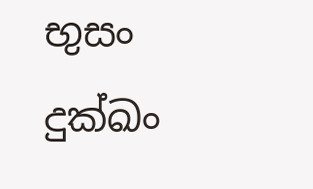භුසං දුක්ඛං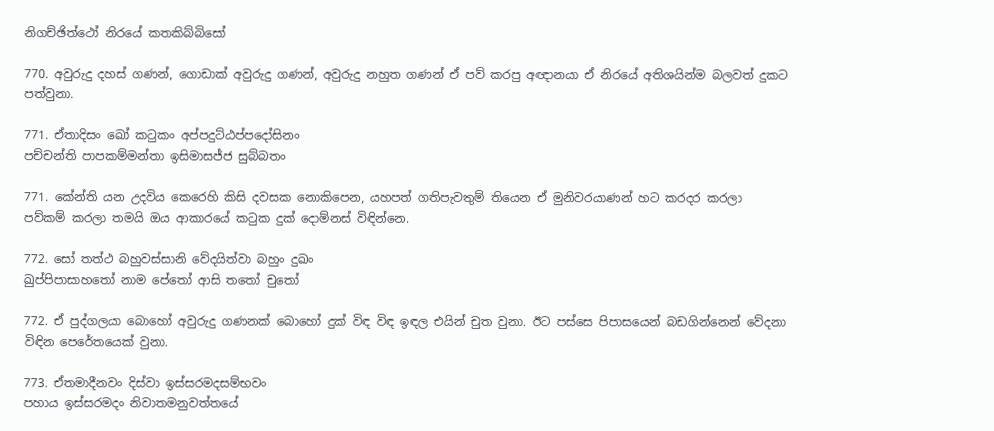නිගච්ඡිත්ථෝ නිරයේ කතකිබ්බිසෝ

770. අවුරුදු දහස් ගණන්, ගොඩාක් අවුරුදු ගණන්, අවුරුදු නහුත ගණන් ඒ පව් කරපු අඥානයා ඒ නිරයේ අතිශයින්ම බලවත් දුකට පත්වුනා.

771. ඒතාදිසං ඛෝ කටුකං අප්පදුට්ඨප්පදෝසිනං
පච්චන්ති පාපකම්මන්තා ඉසිමාසජ්ජ සුබ්බතං

771. කේන්ති යන උදවිය කෙරෙහි කිසි දවසක නොකිපෙන, යහපත් ගතිපැවතුම් තියෙන ඒ මුනිවරයාණන් හට කරදර කරලා පව්කම් කරලා තමයි ඔය ආකාරයේ කටුක දුක් දොම්නස් විඳින්නෙ.

772. සෝ තත්ථ බහුවස්සානි වේදයිත්වා බහුං දුඛං
ඛුප්පිපාසාහතෝ නාම පේතෝ ආසි තතෝ චුතෝ

772. ඒ පුද්ගලයා බොහෝ අවුරුදු ගණනක් බොහෝ දුක් විඳ විඳ ඉඳල එයින් චුත වුනා. ඊට පස්සෙ පිපාසයෙන් බඩගින්නෙන් වේදනා විඳින පෙරේතයෙක් වුනා.

773. ඒතමාදීනවං දිස්වා ඉස්සරමදසම්භවං
පහාය ඉස්සරමදං නිවාතමනුවත්තයේ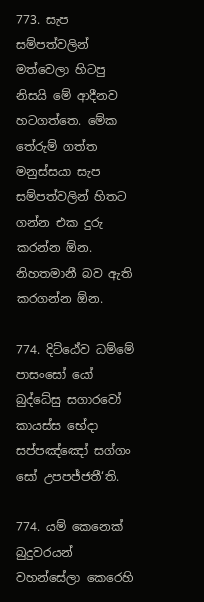773. සැප සම්පත්වලින් මත්වෙලා හිටපු නිසයි මේ ආදීනව හටගත්තෙ. මේක තේරුම් ගත්ත මනුස්සයා සැප සම්පත්වලින් හිතට ගන්න එක දුරු කරන්න ඕන. නිහතමානී බව ඇති කරගන්න ඕන.

774. දිට්ඨේව ධම්මේ පාසංසෝ යෝ බුද්ධේසු සගාරවෝ
කායස්ස භේදා සප්පඤ්ඤෝ සග්ගං සෝ උපපජ්ජතී‘ති.

774. යම් කෙනෙක් බුදුවරයන් වහන්සේලා කෙරෙහි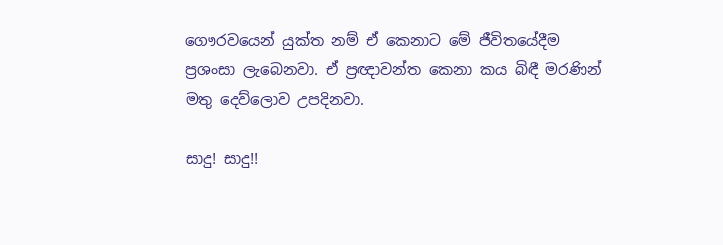ගෞරවයෙන් යුක්ත නම් ඒ කෙනාට මේ ජීවිතයේදීම ප්‍රශංසා ලැබෙනවා. ඒ ප්‍රඥාවන්ත කෙනා කය බිඳී මරණින් මතු දෙව්ලොව උපදිනවා.

සාදු! සාදු!!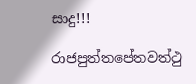සාදු!!!

රාජපුත්තපේතවත්ථු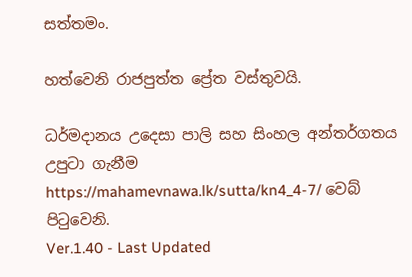සත්තමං.

හත්වෙනි රාජපුත්ත ප්‍රේත වස්තුවයි.

ධර්මදානය උදෙසා පාලි සහ සිංහල අන්තර්ගතය උපුටා ගැනීම https://mahamevnawa.lk/sutta/kn4_4-7/ වෙබ් පිටුවෙනි.
Ver.1.40 - Last Updated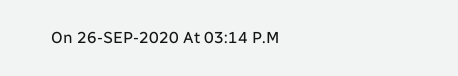On 26-SEP-2020 At 03:14 P.M